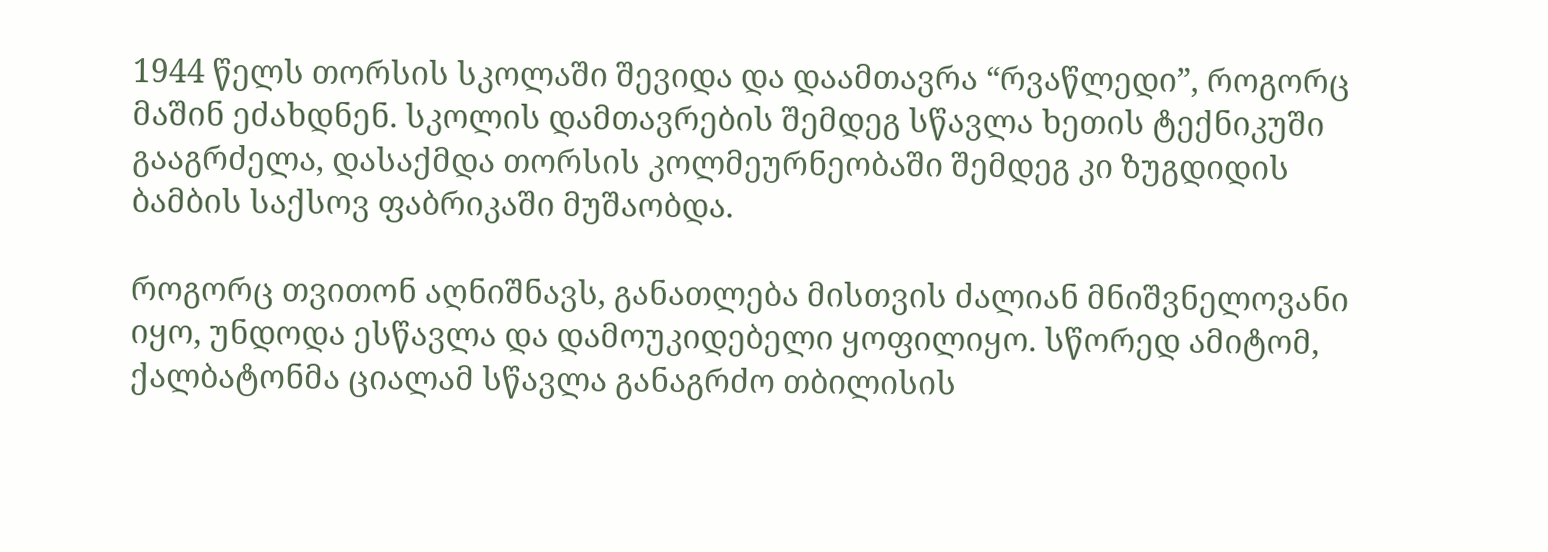1944 წელს თორსის სკოლაში შევიდა და დაამთავრა “რვაწლედი”, როგორც მაშინ ეძახდნენ. სკოლის დამთავრების შემდეგ სწავლა ხეთის ტექნიკუში გააგრძელა, დასაქმდა თორსის კოლმეურნეობაში შემდეგ კი ზუგდიდის ბამბის საქსოვ ფაბრიკაში მუშაობდა.

როგორც თვითონ აღნიშნავს, განათლება მისთვის ძალიან მნიშვნელოვანი იყო, უნდოდა ესწავლა და დამოუკიდებელი ყოფილიყო. სწორედ ამიტომ, ქალბატონმა ციალამ სწავლა განაგრძო თბილისის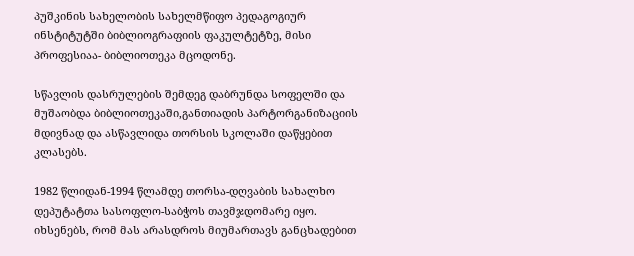პუშკინის სახელობის სახელმწიფო პედაგოგიურ ინსტიტუტში ბიბლიოგრაფიის ფაკულტეტზე, მისი პროფესიაა- ბიბლიოთეკა მცოდონე.

სწავლის დასრულების შემდეგ დაბრუნდა სოფელში და მუშაობდა ბიბლიოთეკაში,განთიადის პარტორგანიზაციის მდივნად და ასწავლიდა თორსის სკოლაში დაწყებით კლასებს.

1982 წლიდან-1994 წლამდე თორსა-დღვაბის სახალხო დეპუტატთა სასოფლო-საბჭოს თავმჯდომარე იყო. იხსენებს, რომ მას არასდროს მიუმართავს განცხადებით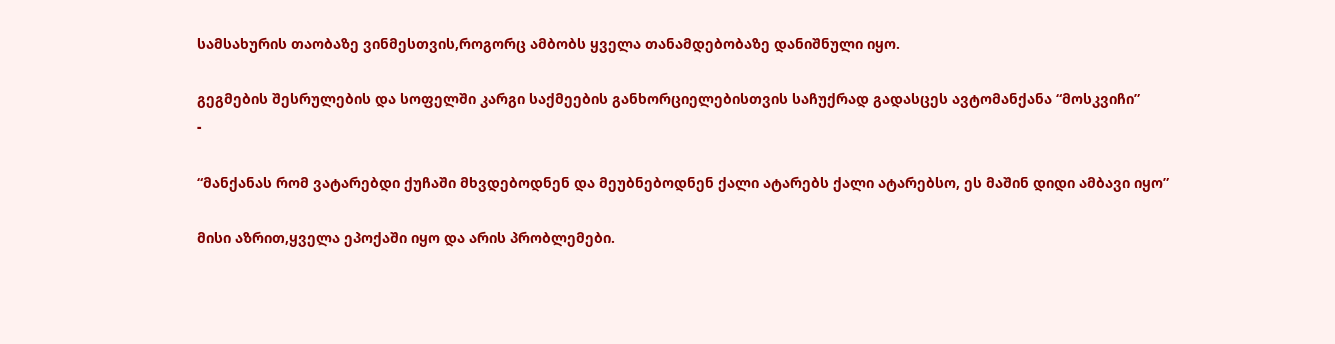სამსახურის თაობაზე ვინმესთვის,როგორც ამბობს ყველა თანამდებობაზე დანიშნული იყო.

გეგმების შესრულების და სოფელში კარგი საქმეების განხორციელებისთვის საჩუქრად გადასცეს ავტომანქანა “მოსკვიჩი”
-

“მანქანას რომ ვატარებდი ქუჩაში მხვდებოდნენ და მეუბნებოდნენ ქალი ატარებს ქალი ატარებსო, ეს მაშინ დიდი ამბავი იყო”

მისი აზრით,ყველა ეპოქაში იყო და არის პრობლემები.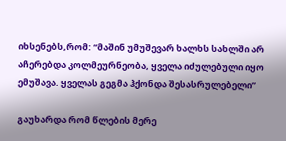იხსენებს,რომ: “მაშინ უმუშევარ ხალხს სახლში არ აჩერებდა კოლმეურნეობა, ყველა იძულებული იყო ემუშავა. ყველას გეგმა ჰქონდა შესასრულებელი”

გაუხარდა რომ წლების მერე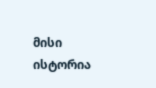მისი ისტორია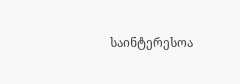საინტერესოა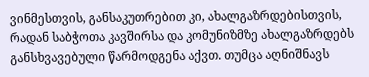ვინმესთვის, განსაკუთრებით კი, ახალგაზრდებისთვის, რადან საბჭოთა კავშირსა და კომუნიზმზე ახალგაზრდებს განსხვავებული წარმოდგენა აქვთ. თუმცა აღნიშნავს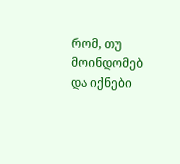რომ, თუ მოინდომებ და იქნები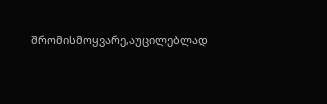შრომისმოყვარე,აუცილებლად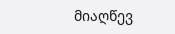მიაღწევ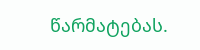წარმატებას.